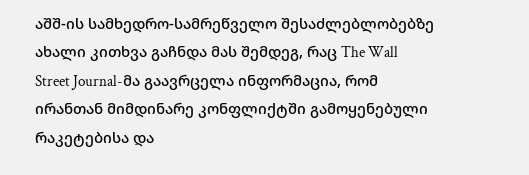აშშ-ის სამხედრო-სამრეწველო შესაძლებლობებზე ახალი კითხვა გაჩნდა მას შემდეგ, რაც The Wall Street Journal-მა გაავრცელა ინფორმაცია, რომ ირანთან მიმდინარე კონფლიქტში გამოყენებული რაკეტებისა და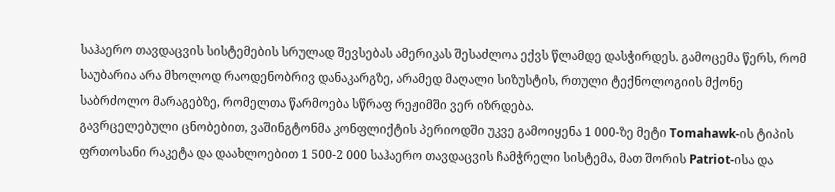საჰაერო თავდაცვის სისტემების სრულად შევსებას ამერიკას შესაძლოა ექვს წლამდე დასჭირდეს. გამოცემა წერს, რომ საუბარია არა მხოლოდ რაოდენობრივ დანაკარგზე, არამედ მაღალი სიზუსტის, რთული ტექნოლოგიის მქონე საბრძოლო მარაგებზე, რომელთა წარმოება სწრაფ რეჟიმში ვერ იზრდება.
გავრცელებული ცნობებით, ვაშინგტონმა კონფლიქტის პერიოდში უკვე გამოიყენა 1 000-ზე მეტი Tomahawk-ის ტიპის ფრთოსანი რაკეტა და დაახლოებით 1 500-2 000 საჰაერო თავდაცვის ჩამჭრელი სისტემა, მათ შორის Patriot-ისა და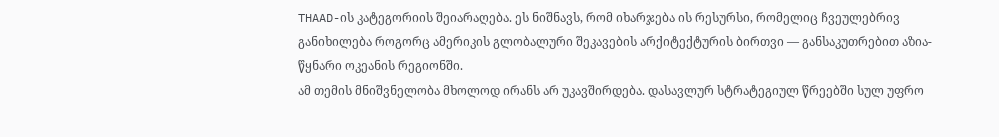THAAD-ის კატეგორიის შეიარაღება. ეს ნიშნავს, რომ იხარჯება ის რესურსი, რომელიც ჩვეულებრივ განიხილება როგორც ამერიკის გლობალური შეკავების არქიტექტურის ბირთვი — განსაკუთრებით აზია-წყნარი ოკეანის რეგიონში.
ამ თემის მნიშვნელობა მხოლოდ ირანს არ უკავშირდება. დასავლურ სტრატეგიულ წრეებში სულ უფრო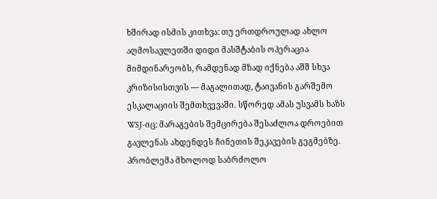ხშირად ისმის კითხვა: თუ ერთდროულად ახლო აღმოსავლეთში დიდი მასშტაბის ოპერაცია მიმდინარეობს, რამდენად მზად იქნება აშშ სხვა კრიზისისთვის — მაგალითად, ტაივანის გარშემო ესკალაციის შემთხვევაში. სწორედ ამას უსვამს ხაზს WSJ-იც: მარაგების შემცირება შესაძლოა დროებით გავლენას ახდენდეს ჩინეთის შეკავების გეგმებზე.
პრობლემა მხოლოდ საბრძოლო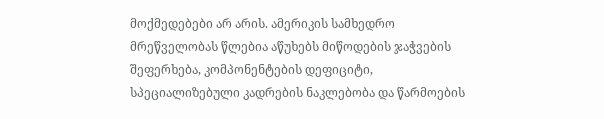მოქმედებები არ არის. ამერიკის სამხედრო მრეწველობას წლებია აწუხებს მიწოდების ჯაჭვების შეფერხება, კომპონენტების დეფიციტი, სპეციალიზებული კადრების ნაკლებობა და წარმოების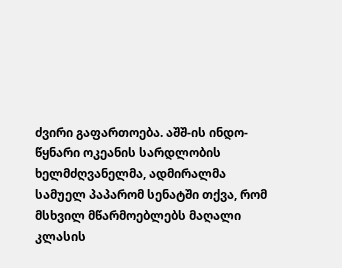ძვირი გაფართოება. აშშ-ის ინდო-წყნარი ოკეანის სარდლობის ხელმძღვანელმა, ადმირალმა სამუელ პაპარომ სენატში თქვა, რომ მსხვილ მწარმოებლებს მაღალი კლასის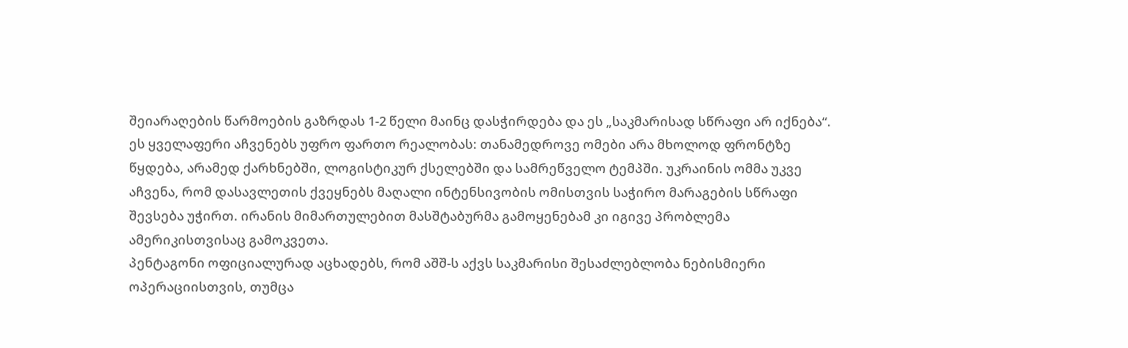შეიარაღების წარმოების გაზრდას 1-2 წელი მაინც დასჭირდება და ეს „საკმარისად სწრაფი არ იქნება“.
ეს ყველაფერი აჩვენებს უფრო ფართო რეალობას: თანამედროვე ომები არა მხოლოდ ფრონტზე წყდება, არამედ ქარხნებში, ლოგისტიკურ ქსელებში და სამრეწველო ტემპში. უკრაინის ომმა უკვე აჩვენა, რომ დასავლეთის ქვეყნებს მაღალი ინტენსივობის ომისთვის საჭირო მარაგების სწრაფი შევსება უჭირთ. ირანის მიმართულებით მასშტაბურმა გამოყენებამ კი იგივე პრობლემა ამერიკისთვისაც გამოკვეთა.
პენტაგონი ოფიციალურად აცხადებს, რომ აშშ-ს აქვს საკმარისი შესაძლებლობა ნებისმიერი ოპერაციისთვის, თუმცა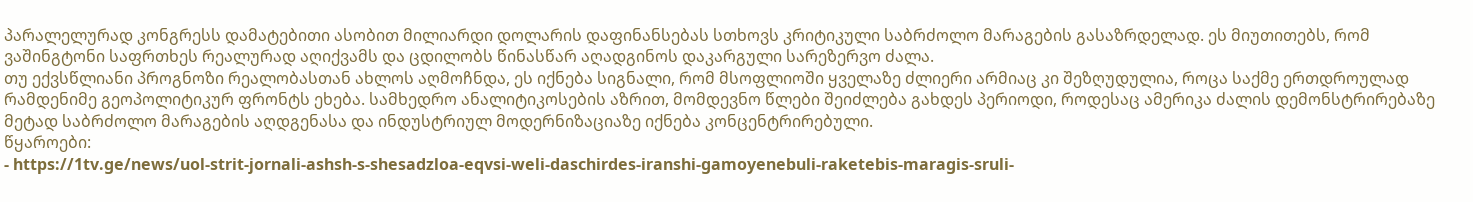პარალელურად კონგრესს დამატებითი ასობით მილიარდი დოლარის დაფინანსებას სთხოვს კრიტიკული საბრძოლო მარაგების გასაზრდელად. ეს მიუთითებს, რომ ვაშინგტონი საფრთხეს რეალურად აღიქვამს და ცდილობს წინასწარ აღადგინოს დაკარგული სარეზერვო ძალა.
თუ ექვსწლიანი პროგნოზი რეალობასთან ახლოს აღმოჩნდა, ეს იქნება სიგნალი, რომ მსოფლიოში ყველაზე ძლიერი არმიაც კი შეზღუდულია, როცა საქმე ერთდროულად რამდენიმე გეოპოლიტიკურ ფრონტს ეხება. სამხედრო ანალიტიკოსების აზრით, მომდევნო წლები შეიძლება გახდეს პერიოდი, როდესაც ამერიკა ძალის დემონსტრირებაზე მეტად საბრძოლო მარაგების აღდგენასა და ინდუსტრიულ მოდერნიზაციაზე იქნება კონცენტრირებული.
წყაროები:
- https://1tv.ge/news/uol-strit-jornali-ashsh-s-shesadzloa-eqvsi-weli-daschirdes-iranshi-gamoyenebuli-raketebis-maragis-sruli-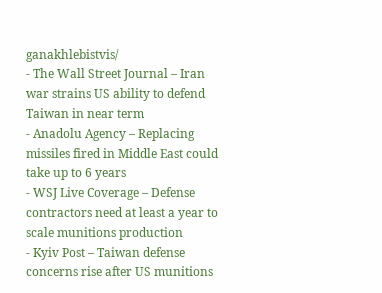ganakhlebistvis/
- The Wall Street Journal – Iran war strains US ability to defend Taiwan in near term
- Anadolu Agency – Replacing missiles fired in Middle East could take up to 6 years
- WSJ Live Coverage – Defense contractors need at least a year to scale munitions production
- Kyiv Post – Taiwan defense concerns rise after US munitions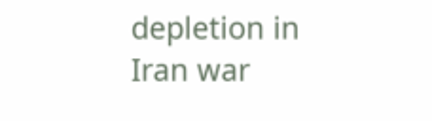depletion in Iran war